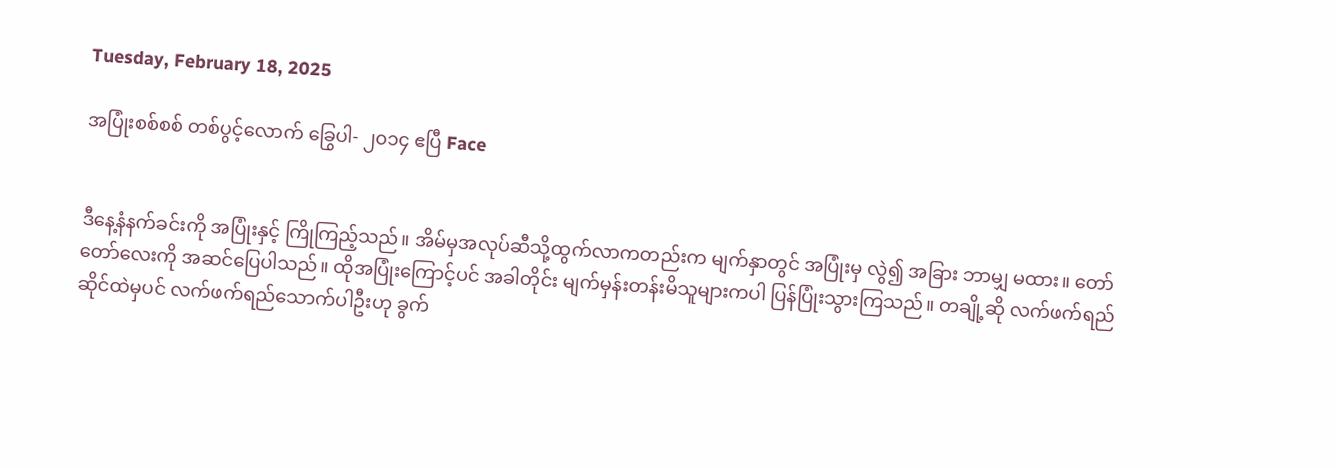Tuesday, February 18, 2025

အပြုံးစစ်စစ် တစ်ပွင့်လောက် ခြွေပါ- ၂၀၁၄ ဧပြီ Face


ဒီနေ့နံနက်ခင်းကို အပြုံးနှင့် ကြိုကြည့်သည်။ အိမ်မှအလုပ်ဆီသို့ထွက်လာကတည်းက မျက်နှာတွင် အပြုံးမှ လွဲ၍ အခြား ဘာမျှ မထား။ တော်တော်လေးကို အဆင်ပြေပါသည်။ ထိုအပြုံးကြောင့်ပင် အခါတိုင်း မျက်မှန်းတန်းမိသူများကပါ ပြန်ပြုံးသွားကြသည်။ တချို့ဆို လက်ဖက်ရည်ဆိုင်ထဲမှပင် လက်ဖက်ရည်သောက်ပါဦးဟု ခွက်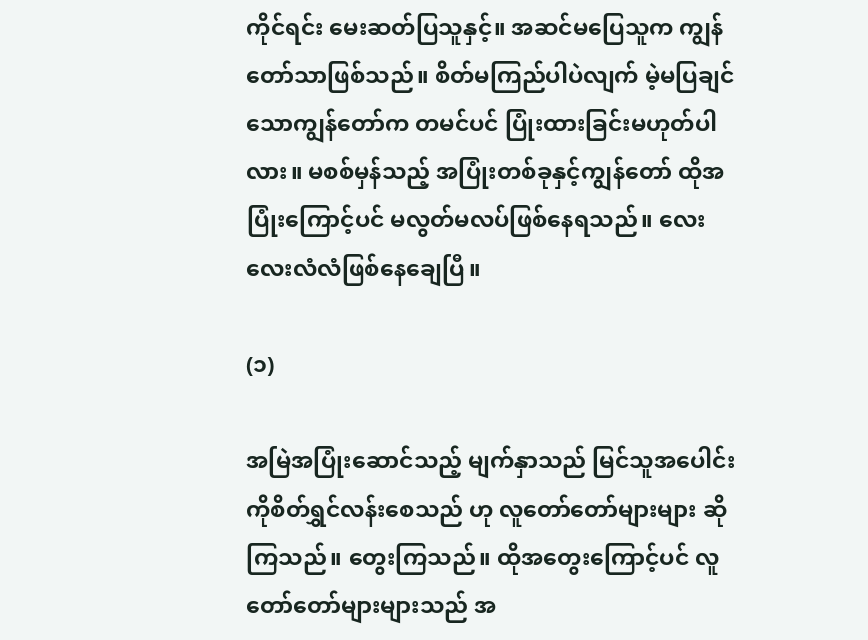ကိုင်ရင်း မေးဆတ်ပြသူနှင့်။ အဆင်မပြေသူက ကျွန်တော်သာဖြစ်သည်။ စိတ်မကြည်ပါပဲလျက် မဲ့မပြချင်သောကျွန်တော်က တမင်ပင် ပြုံးထားခြင်းမဟုတ်ပါလား။ မစစ်မှန်သည့် အပြုံးတစ်ခုနှင့်ကျွန်တော် ထိုအပြုံးကြောင့်ပင် မလွတ်မလပ်ဖြစ်နေရသည်။ လေးလေးလံလံဖြစ်နေချေပြီ။

(၁)

အမြဲအပြုံးဆောင်သည့် မျက်နှာသည် မြင်သူအပေါင်းကိုစိတ်ရွှင်လန်းစေသည် ဟု လူတော်တော်များများ ဆိုကြသည်။ တွေးကြသည်။ ထိုအတွေးကြောင့်ပင် လူတော်တော်များများသည် အ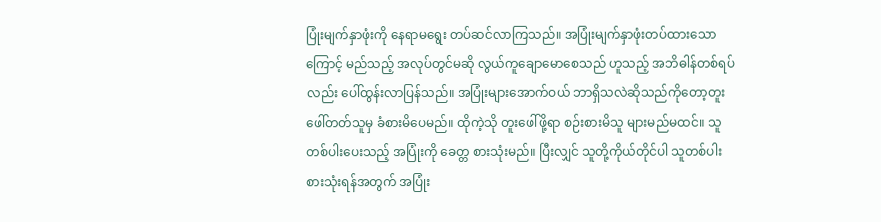ပြုံးမျက်နှာဖုံးကို နေရာမရွေး တပ်ဆင်လာကြသည်။ အပြုံးမျက်နှာဖုံးတပ်ထားသောကြောင့် မည်သည့် အလုပ်တွင်မဆို လွယ်ကူချောမောစေသည် ဟူသည့် အဘိဓါန်တစ်ရပ်လည်း ပေါ်ထွန်းလာပြန်သည်။ အပြုံးများအောက်ဝယ် ဘာရှိသလဲဆိုသည်ကိုတော့တူးဖေါ်တတ်သူမှ ခံစားမိပေမည်။ ထိုကဲ့သို တူးဖေါ်ဖို့ရာ စဉ်းစားမိသူ များမည်မထင်။ သူတစ်ပါးပေးသည့် အပြုံးကို ခေတ္တ စားသုံးမည်။ ပြီးလျှင် သူတို့ကိုယ်တိုင်ပါ သူတစ်ပါး စားသုံးရန်အတွက် အပြုံး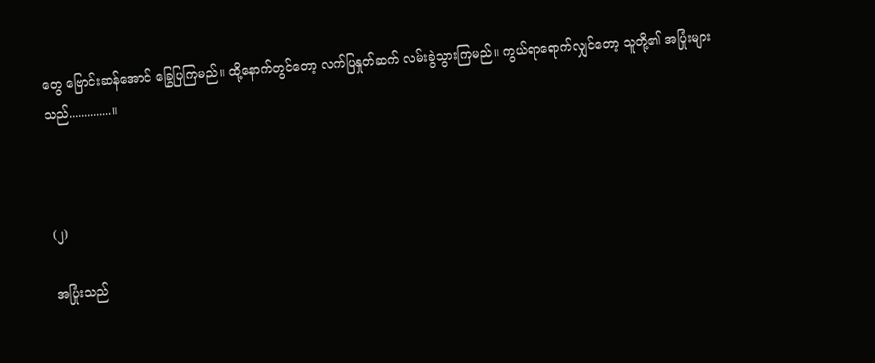တွေ ဗြောင်းဆန်အောင် ခြွေပြကြမည်။ ထို့နောက်တွင်တော့ လက်ပြနှုတ်ဆက် လမ်းခွဲသွားကြမည်။ ကွယ်ရာရောက်လျှင်တော့ သူတို့၏ အပြုံးများသည်..............။



(၂)

အပြုံးသည်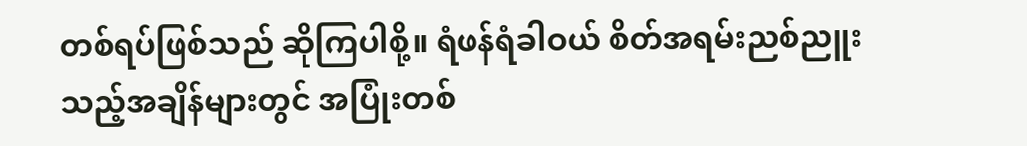တစ်ရပ်ဖြစ်သည် ဆိုကြပါစို့။ ရံဖန်ရံခါဝယ် စိတ်အရမ်းညစ်ညူးသည့်အချိန်များတွင် အပြုံးတစ်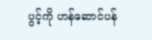ပွင့်ကို ဟန်ဆောင်ပန်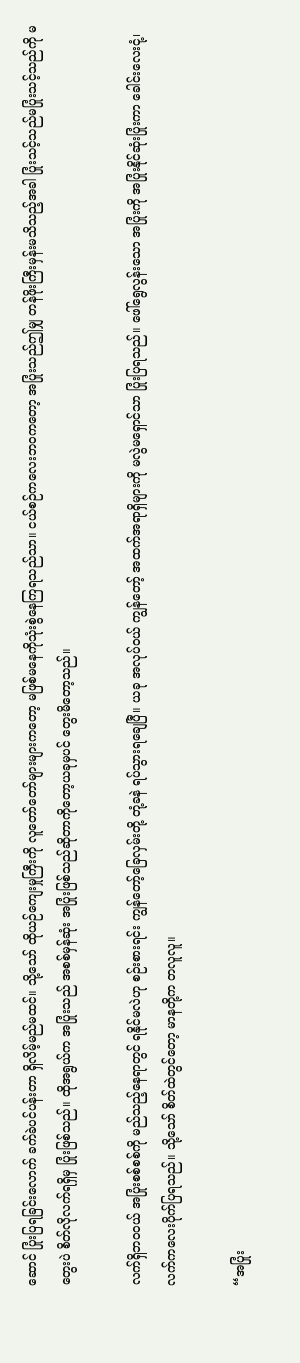ဆောင် ပြုံးပြရခြင်းလောက် ခက်ခဲပင်ပန်းတာ ရှိလိမ့်မည်မထင်။ သို့သော် ထိုယဉ်ကျေးမှုကြီးကို လူတော်တော်များများကတော့ မဖြစ်မနေကိုသုံးစွဲနေကြရသည်သာ။ ငယ်စဉ်ကလေးဘဝကတော့ အပြုံးသည်ဤမျှ တန်ဖိုးကြီးမှန်းမသိသည့်အခါ ပြုံးသင့်သည်မပြုံးသင့်သည်ကို မတွေးပဲ စိတ်လိုလက်ရရှိမှ ပြုံးဖြစ်သည်။ ထိုအရွယ်က အပြုံးသည် အစစ်မှန်ဆုံး အပြုံးဖြစ်သည်ဆိုတာကိုတော့ယခုမှပင် တွေးမိတော့သည်။

လက်ရှိဘဝဝယ် အပြုံးစစ်စစ်ကို မည်သည့်နေရာတွင် ရနိုင်မလဲဟု စဉ်းစားရင်း ကျွန်တော့်ခြေလှမ်းတို့ တုံ့ခနဲ ရပ်သွားရချေပြီ။ ယခု အလုပ်ဝယ် ကျွန်တော့် အထက်အရာရှိများကို မလွဲမရှောင်သာ ပြုံးပြရသည်။ ဖေါ်ရွေလွန်းသော အပြုံးကို အပြုံးနိုင်ဆုံးပြုံးကာ ခေါင်းလေးငုံ့၊လက်ကလေးပိုက်ပြရသည်။ သို့သော် စိတ်ထဲတွင်တော့ မာနတို့က တလူလူ။

“အပြုံး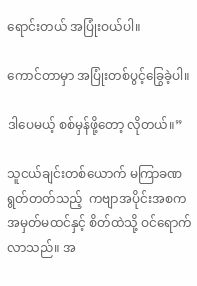ရောင်းတယ် အပြုံးဝယ်ပါ။

ကောင်တာမှာ အပြုံးတစ်ပွင့်ခြွေခဲ့ပါ။

ဒါပေမယ့် စစ်မှန်ဖို့တော့ လိုတယ်။”

သူငယ်ချင်းတစ်ယောက် မကြာခဏရွတ်တတ်သည့်  ကဗျာအပိုင်းအစက အမှတ်မထင်နှင့် စိတ်ထဲသို့ ဝင်ရောက်လာသည်။ အ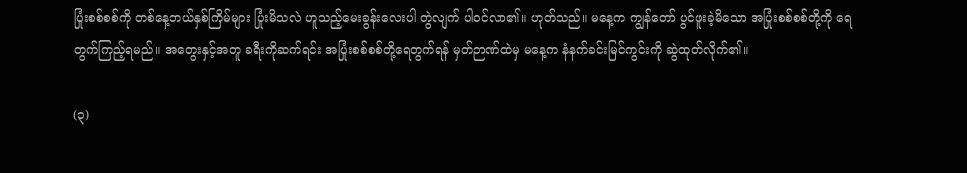ပြုံးစစ်စစ်ကို တစ်နေ့ဘယ်နှစ်ကြိမ်များ ပြုံးမိသလဲ ဟူသည့်မေးခွန်းလေးပါ တွဲလျက် ပါဝင်လာ၏။ ဟုတ်သည်။ မနေ့က ကျွန်တော် ပွင်ဖူးခဲ့မိသော အပြုံးစစ်စစ်တို့ကို ရေတွက်ကြည့်ရမည်။ အတွေးနှင့်အတူ ခရီးကိုဆက်ရင်း အပြုံးစစ်စစ်တို့ရေတွက်ရန် မှတ်ဉာဏ်ထဲမှ မနေ့က နံနက်ခင်းမြင်ကွင်းကို ဆွဲထုတ်လိုက်၏။

(၃)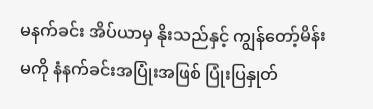မနက်ခင်း အိပ်ယာမှ နိုးသည်နှင့် ကျွန်တော့်မိန်းမကို နံနက်ခင်းအပြုံးအဖြစ် ပြုံးပြနှုတ်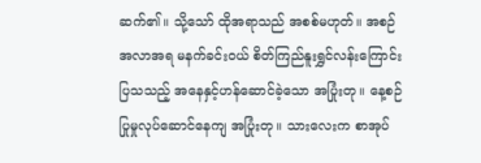ဆက်၏။ သို့သော် ထိုအရာသည် အစစ်မဟုတ်။ အစဉ်အလာအရ မနက်ခင်းဝယ် စိတ်ကြည်နူးရွှင်လန်းကြောင်း ပြသသည့် အနေနှင့်ဟန်ဆောင်ခဲ့သော အပြုံးတု။ နေ့စဉ်ပြုမှုလုပ်ဆောင်နေကျ အပြုံးတု။ သားလေးက စာအုပ်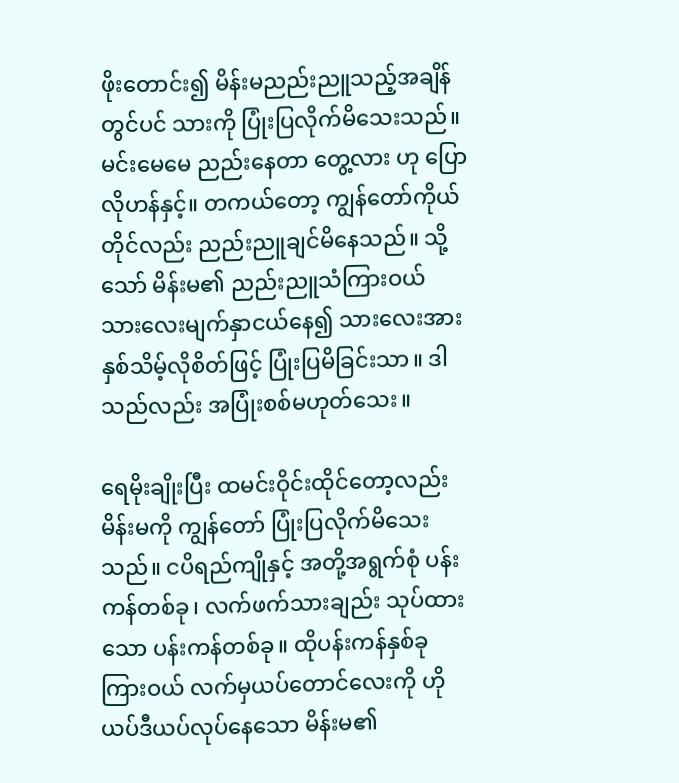ဖိုးတောင်း၍ မိန်းမညည်းညူသည့်အချိန်တွင်ပင် သားကို ပြုံးပြလိုက်မိသေးသည်။ မင်းမေမေ ညည်းနေတာ တွေ့လား ဟု ပြောလိုဟန်နှင့်။ တကယ်တော့ ကျွန်တော်ကိုယ်တိုင်လည်း ညည်းညူချင်မိနေသည်။ သို့သော် မိန်းမ၏ ညည်းညူသံကြားဝယ် သားလေးမျက်နှာငယ်နေ၍ သားလေးအား နှစ်သိမ့်လိုစိတ်ဖြင့် ပြုံးပြမိခြင်းသာ။ ဒါသည်လည်း အပြုံးစစ်မဟုတ်သေး။

ရေမိုးချိုးပြီး ထမင်းဝိုင်းထိုင်တော့လည်း မိန်းမကို ကျွန်တော် ပြုံးပြလိုက်မိသေးသည်။ ငပိရည်ကျိုနှင့် အတို့အရွက်စုံ ပန်းကန်တစ်ခု၊ လက်ဖက်သားချည်း သုပ်ထားသော ပန်းကန်တစ်ခု။ ထိုပန်းကန်နှစ်ခုကြားဝယ် လက်မှယပ်တောင်လေးကို ဟိုယပ်ဒီယပ်လုပ်နေသော မိန်းမ၏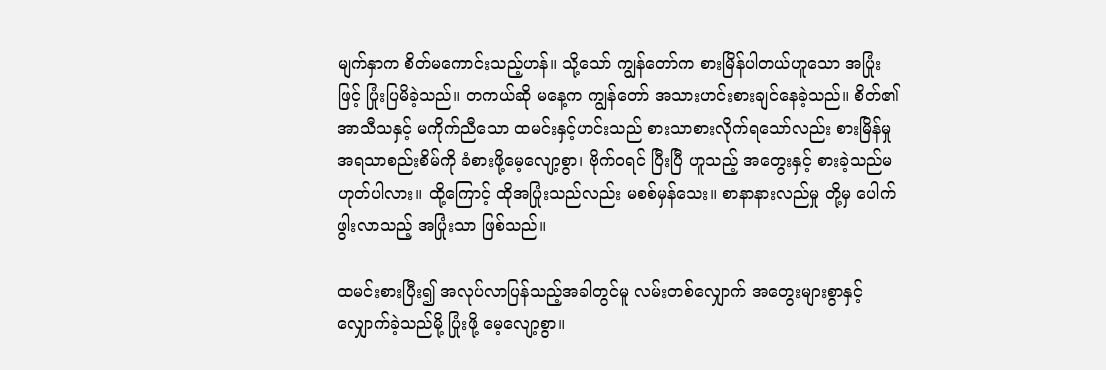မျက်နှာက စိတ်မကောင်းသည့်ဟန်။ သို့သော် ကျွန်တော်က စားမြိန်ပါတယ်ဟူသော အပြုံးဖြင့် ပြုံးပြမိခဲ့သည်။ တကယ်ဆို မနေ့က ကျွန်တော် အသားဟင်းစားချင်နေခဲ့သည်။ စိတ်၏ အာသီသနှင့် မကိုက်ညီသော ထမင်းနှင့်ဟင်းသည် စားသာစားလိုက်ရသော်လည်း စားမြိန်မှုအရသာစည်းစိမ်ကို ခံစားဖို့မေ့လျော့စွာ၊ ဗိုက်ဝရင် ပြီးပြီ ဟူသည့် အတွေးနှင့် စားခဲ့သည်မဟုတ်ပါလား။ ထို့ကြောင့် ထိုအပြုံးသည်လည်း မစစ်မှန်သေး။ စာနာနားလည်မှု တို့မှ ပေါက်ဖွါးလာသည့် အပြုံးသာ ဖြစ်သည်။

ထမင်းစားပြီး၍ အလုပ်လာပြန်သည့်အခါတွင်မူ လမ်းတစ်လျှောက် အတွေးများစွာနှင့် လျှောက်ခဲ့သည်မို့ ပြုံးဖို့ မေ့လျော့စွာ။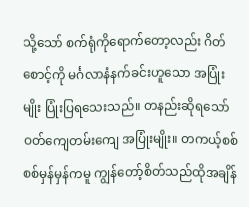သို့သော် စက်ရုံကိုရောက်တော့လည်း ဂိတ်စောင့်ကို မင်္ဂလာနံနက်ခင်းဟူသော အပြုံးမျိုး ပြုံးပြရသေးသည်။ တနည်းဆိုရသော် ဝတ်ကျေတမ်းကျေ အပြုံးမျိုး။ တကယ့်စစ်စစ်မှန်မှန်ကမူ ကျွန်တော့်စိတ်သည်ထိုအချိန်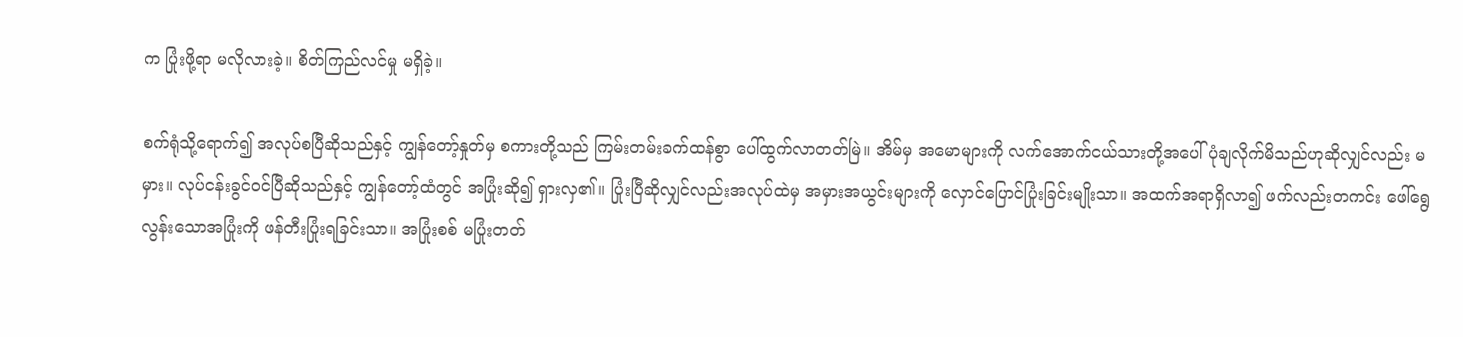က ပြုံးဖို့ရာ မလိုလားခဲ့။ စိတ်ကြည်လင်မှု မရှိခဲ့။

စက်ရုံသို့ရောက်၍ အလုပ်စပြီဆိုသည်နှင့် ကျွန်တော့်နှုတ်မှ စကားတို့သည် ကြမ်းတမ်းခက်ထန်စွာ ပေါ်ထွက်လာတတ်မြဲ။ အိမ်မှ အမောများကို လက်အောက်ငယ်သားတို့အပေါ်ပုံချလိုက်မိသည်ဟုဆိုလျှင်လည်း မမှား။ လုပ်ငန်းခွင်ဝင်ပြီဆိုသည်နှင့် ကျွန်တော့်ထံတွင် အပြုံးဆို၍ ရှားလှ၏။ ပြုံးပြီဆိုလျှင်လည်းအလုပ်ထဲမှ အမှားအယွင်းများကို လှောင်ပြောင်ပြုံးခြင်းမျိုးသာ။ အထက်အရာရှိလာ၍ ဖက်လည်းတကင်း ဖေါ်ရွေလွန်းသောအပြုံးကို ဖန်တီးပြုံးရခြင်းသာ။ အပြုံးစစ် မပြုံးတတ်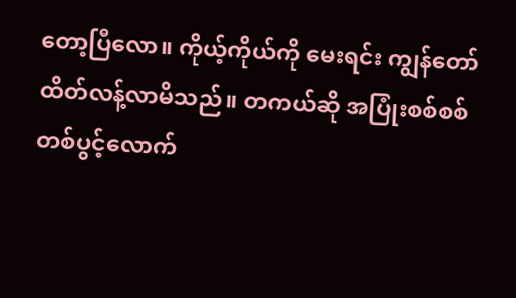တော့ပြီလော။ ကိုယ့်ကိုယ်ကို မေးရင်း ကျွန်တော်ထိတ်လန့်လာမိသည်။ တကယ်ဆို အပြုံးစစ်စစ် တစ်ပွင့်လောက်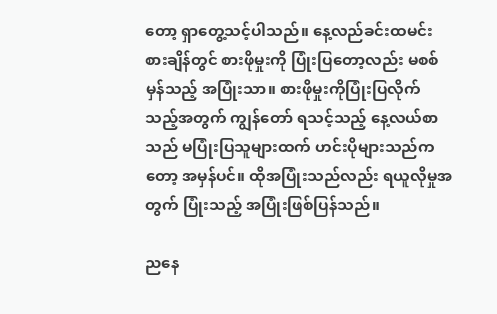တော့ ရှာတွေ့သင့်ပါသည်။ နေ့လည်ခင်းထမင်းစားချိန်တွင် စားဖိုမှုးကို ပြုံးပြတော့လည်း မစစ်မှန်သည့် အပြုံးသာ။ စားဖိုမှုးကိုပြုံးပြလိုက်သည့်အတွက် ကျွန်တော် ရသင့်သည့် နေ့လယ်စာသည် မပြုံးပြသူများထက် ဟင်းပိုများသည်ကတော့ အမှန်ပင်။ ထိုအပြုံးသည်လည်း ရယူလိုမှုအတွက် ပြုံးသည့် အပြုံးဖြစ်ပြန်သည်။

ညနေ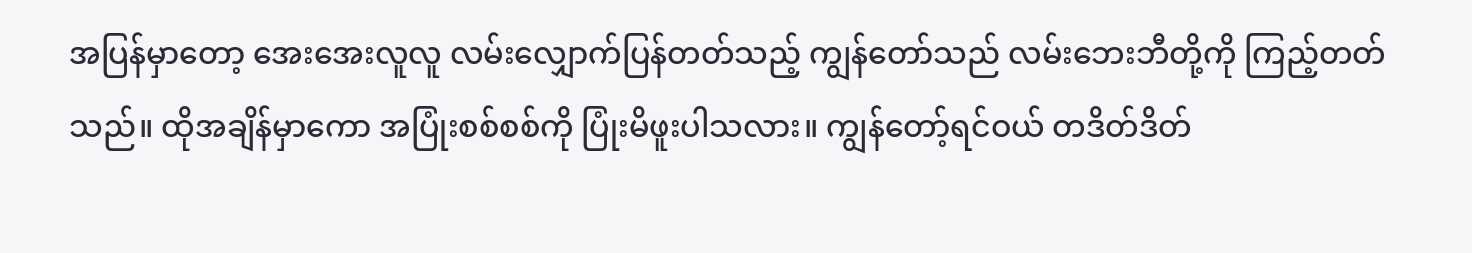အပြန်မှာတော့ အေးအေးလူလူ လမ်းလျှောက်ပြန်တတ်သည့် ကျွန်တော်သည် လမ်းဘေးဘီတို့ကို ကြည့်တတ်သည်။ ထိုအချိန်မှာကော အပြုံးစစ်စစ်ကို ပြုံးမိဖူးပါသလား။ ကျွန်တော့်ရင်ဝယ် တဒိတ်ဒိတ်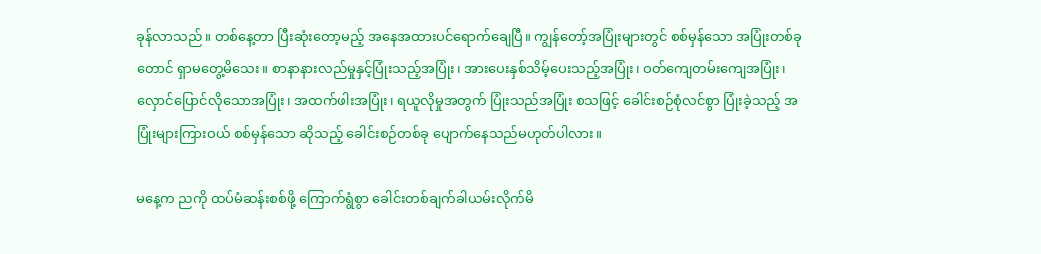ခုန်လာသည်။ တစ်နေ့တာ ပြီးဆုံးတော့မည့် အနေအထားပင်ရောက်ချေပြီ။ ကျွန်တော့်အပြုံးများတွင် စစ်မှန်သော အပြုံးတစ်ခုတောင် ရှာမတွေ့မိသေး။ စာနာနားလည်မှုနှင့်ပြုံးသည့်အပြုံး၊ အားပေးနှစ်သိမ့်ပေးသည့်အပြုံး၊ ဝတ်ကျေတမ်းကျေအပြုံး၊ လှောင်ပြောင်လိုသောအပြုံး၊ အထက်ဖါးအပြုံး၊ ရယူလိုမှုအတွက် ပြုံးသည်အပြုံး စသဖြင့် ခေါင်းစဉ်စုံလင်စွာ ပြုံးခဲ့သည့် အပြုံးများကြားဝယ် စစ်မှန်သော ဆိုသည့် ခေါင်းစဉ်တစ်ခု ပျောက်နေသည်မဟုတ်ပါလား။

မနေ့က ညကို ထပ်မံဆန်းစစ်ဖို့ ကြောက်ရွံစွာ ခေါင်းတစ်ချက်ခါယမ်းလိုက်မိ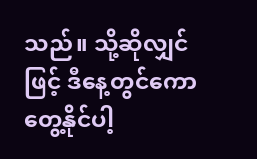သည်။ သို့ဆိုလျှင်ဖြင့် ဒီနေ့တွင်ကော တွေ့နိုင်ပါ့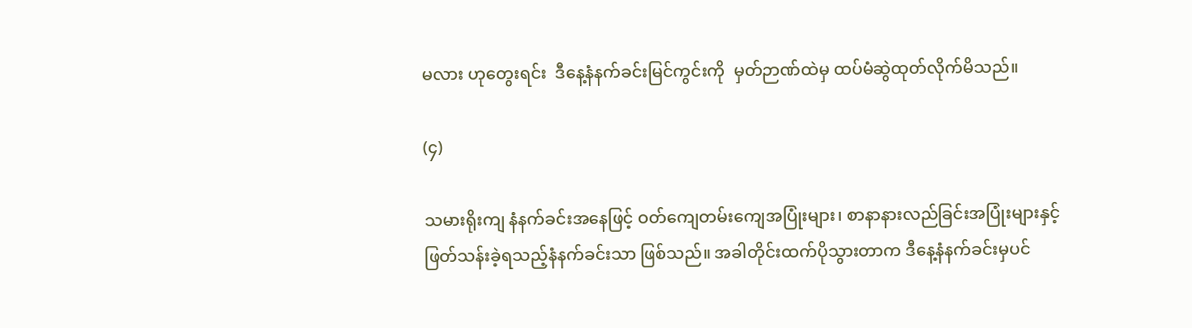မလား ဟုတွေးရင်း  ဒီနေ့နံနက်ခင်းမြင်ကွင်းကို  မှတ်ဉာဏ်ထဲမှ ထပ်မံဆွဲထုတ်လိုက်မိသည်။

(၄)

သမားရိုးကျ နံနက်ခင်းအနေဖြင့် ဝတ်ကျေတမ်းကျေအပြုံးများ၊ စာနာနားလည်ခြင်းအပြုံးများနှင့် ဖြတ်သန်းခဲ့ရသည့်နံနက်ခင်းသာ ဖြစ်သည်။ အခါတိုင်းထက်ပိုသွားတာက ဒီနေ့နံနက်ခင်းမှပင်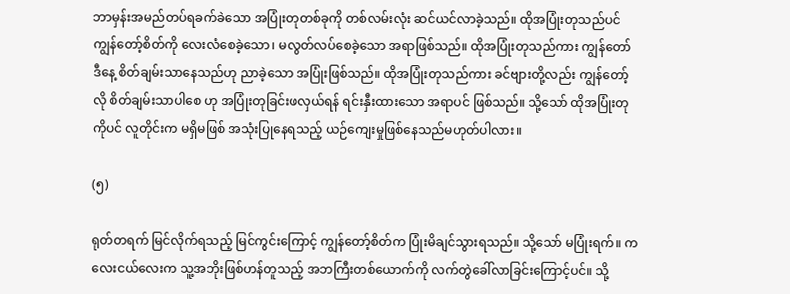ဘာမှန်းအမည်တပ်ရခက်ခဲသော အပြုံးတုတစ်ခုကို တစ်လမ်းလုံး ဆင်ယင်လာခဲ့သည်။ ထိုအပြုံးတုသည်ပင် ကျွန်တော့်စိတ်ကို လေးလံစေခဲ့သော၊ မလွတ်လပ်စေခဲ့သော အရာဖြစ်သည်။ ထိုအပြုံးတုသည်ကား ကျွန်တော် ဒီနေ့ စိတ်ချမ်းသာနေသည်ဟု ညာခဲ့သော အပြုံးဖြစ်သည်။ ထိုအပြုံးတုသည်ကား ခင်ဗျားတို့လည်း ကျွန်တော့်လို စိတ်ချမ်းသာပါစေ ဟု အပြုံးတုခြင်းဖလှယ်ရန် ရင်းနှီးထားသော အရာပင် ဖြစ်သည်။ သို့သော် ထိုအပြုံးတုကိုပင် လူတိုင်းက မရှိမဖြစ် အသုံးပြုနေရသည့် ယဉ်ကျေးမှုဖြစ်နေသည်မဟုတ်ပါလား။

(၅)

ရုတ်တရက် မြင်လိုက်ရသည့် မြင်ကွင်းကြောင့် ကျွန်တော့်စိတ်က ပြုံးမိချင်သွားရသည်။ သို့သော် မပြုံးရက်။ ကလေးငယ်လေးက သူ့အဘိုးဖြစ်ဟန်တူသည့် အဘကြီးတစ်ယောက်ကို လက်တွဲခေါ်လာခြင်းကြောင့်ပင်။ သို့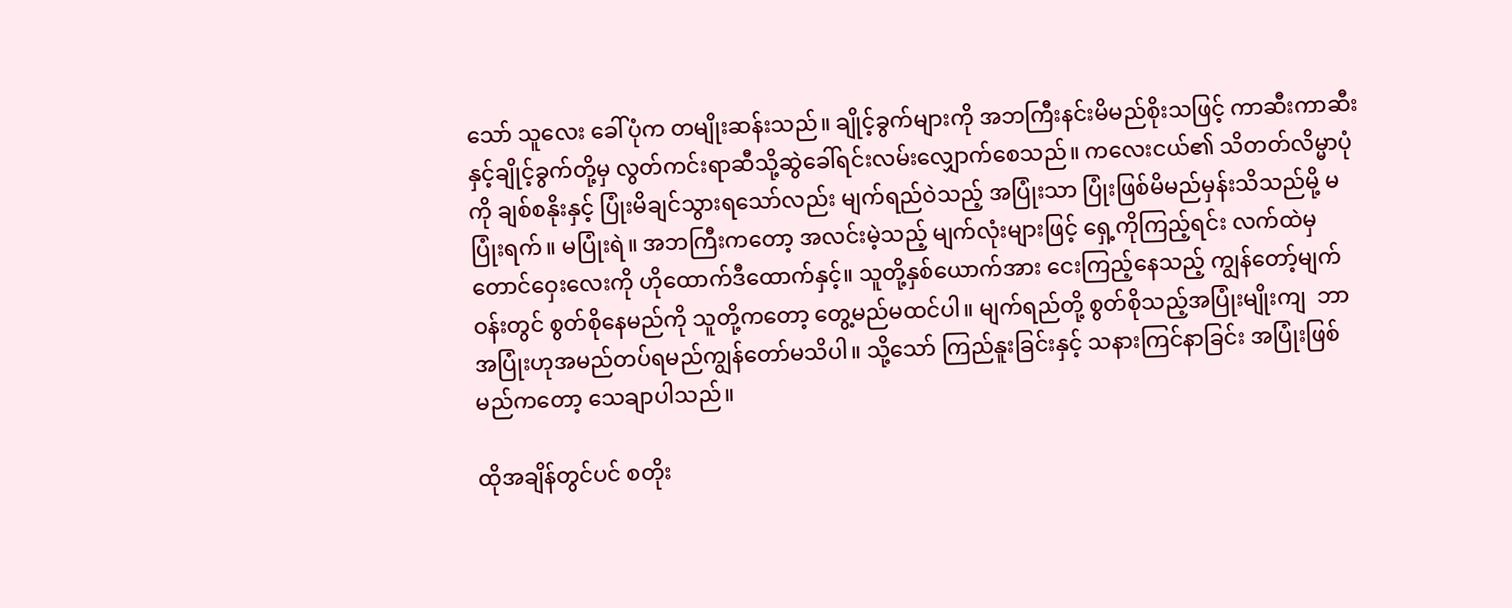သော် သူလေး ခေါ်ပုံက တမျိုးဆန်းသည်။ ချိုင့်ခွက်များကို အဘကြီးနင်းမိမည်စိုးသဖြင့် ကာဆီးကာဆီးနှင့်ချိုင့်ခွက်တို့မှ လွတ်ကင်းရာဆီသို့ဆွဲခေါ်ရင်းလမ်းလျှောက်စေသည်။ ကလေးငယ်၏ သိတတ်လိမ္မာပုံကို ချစ်စနိုးနှင့် ပြုံးမိချင်သွားရသော်လည်း မျက်ရည်ဝဲသည့် အပြုံးသာ ပြုံးဖြစ်မိမည်မှန်းသိသည်မို့ မပြုံးရက်။ မပြုံးရဲ။ အဘကြီးကတော့ အလင်းမဲ့သည့် မျက်လုံးများဖြင့် ရှေ့ကိုကြည့်ရင်း လက်ထဲမှ တောင်ဝှေးလေးကို ဟိုထောက်ဒီထောက်နှင့်။ သူတို့နှစ်ယောက်အား ငေးကြည့်နေသည့် ကျွန်တော့်မျက်ဝန်းတွင် စွတ်စိုနေမည်ကို သူတို့ကတော့ တွေ့မည်မထင်ပါ။ မျက်ရည်တို့ စွတ်စိုသည့်အပြုံးမျိုးကျ  ဘာအပြုံးဟုအမည်တပ်ရမည်ကျွန်တော်မသိပါ။ သို့သော် ကြည်နူးခြင်းနှင့် သနားကြင်နာခြင်း အပြုံးဖြစ်မည်ကတော့ သေချာပါသည်။

ထိုအချိန်တွင်ပင် စတိုး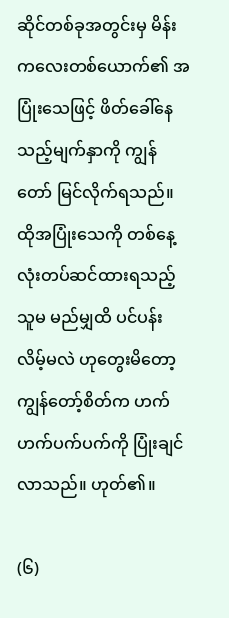ဆိုင်တစ်ခုအတွင်းမှ မိန်းကလေးတစ်ယောက်၏ အပြုံးသေဖြင့် ဖိတ်ခေါ်နေသည့်မျက်နှာကို ကျွန်တော် မြင်လိုက်ရသည်။ ထိုအပြုံးသေကို တစ်နေ့လုံးတပ်ဆင်ထားရသည့် သူမ မည်မျှထိ ပင်ပန်းလိမ့်မလဲ ဟုတွေးမိတော့ ကျွန်တော့်စိတ်က ဟက်ဟက်ပက်ပက်ကို ပြုံးချင်လာသည်။ ဟုတ်၏။

(၆)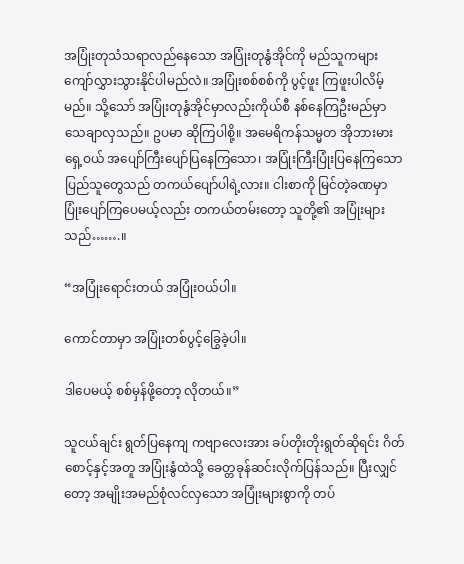အပြုံးတုသံသရာလည်နေသော အပြုံးတုနွံအိုင်ကို မည်သူကများ ကျော်လွှားသွားနိုင်ပါမည်လဲ။ အပြုံးစစ်စစ်ကို ပွင့်ဖူး ကြဖူးပါလိမ့်မည်။ သို့သော် အပြုံးတုနွံအိုင်မှာလည်းကိုယ်စီ နစ်နေကြဦးမည်မှာ သေချာလှသည်။ ဥပမာ ဆိုကြပါစို့။ အမေရိကန်သမ္မတ အိုဘားမားရှေ့ဝယ် အပျော်ကြီးပျော်ပြနေကြသော၊ အပြုံးကြီးပြုံးပြနေကြသော ပြည်သူတွေသည် တကယ်ပျော်ပါရဲ့လား။ ငါးစာကို မြင်တဲ့ခဏမှာ ပြုံးပျော်ကြပေမယ့်လည်း တကယ်တမ်းတော့ သူတို့၏ အပြုံးများသည်…….။

“အပြုံးရောင်းတယ် အပြုံးဝယ်ပါ။

ကောင်တာမှာ အပြုံးတစ်ပွင့်ခြွေခဲ့ပါ။

ဒါပေမယ့် စစ်မှန်ဖို့တော့ လိုတယ်။”

သူငယ်ချင်း ရွတ်ပြနေကျ ကဗျာလေးအား ခပ်တိုးတိုးရွတ်ဆိုရင်း ဂိတ်စောင့်နှင့်အတူ အပြုံးနွံထဲသို့ ခေတ္တခုန်ဆင်းလိုက်ပြန်သည်။ ပြီးလျှင်တော့ အမျိုးအမည်စုံလင်လှသော အပြုံးများစွာကို တပ်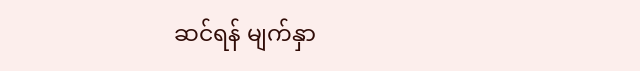ဆင်ရန် မျက်နှာ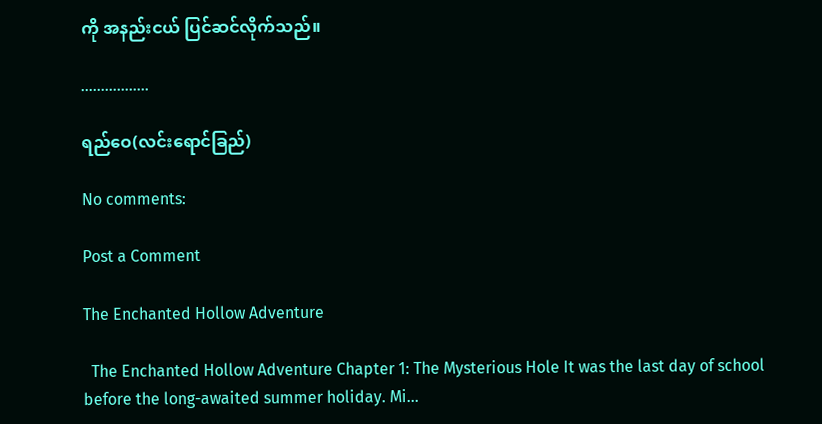ကို အနည်းငယ် ပြင်ဆင်လိုက်သည်။

……………..

ရည်ဝေ(လင်းရောင်ခြည်)

No comments:

Post a Comment

The Enchanted Hollow Adventure

  The Enchanted Hollow Adventure Chapter 1: The Mysterious Hole It was the last day of school before the long-awaited summer holiday. Mi...